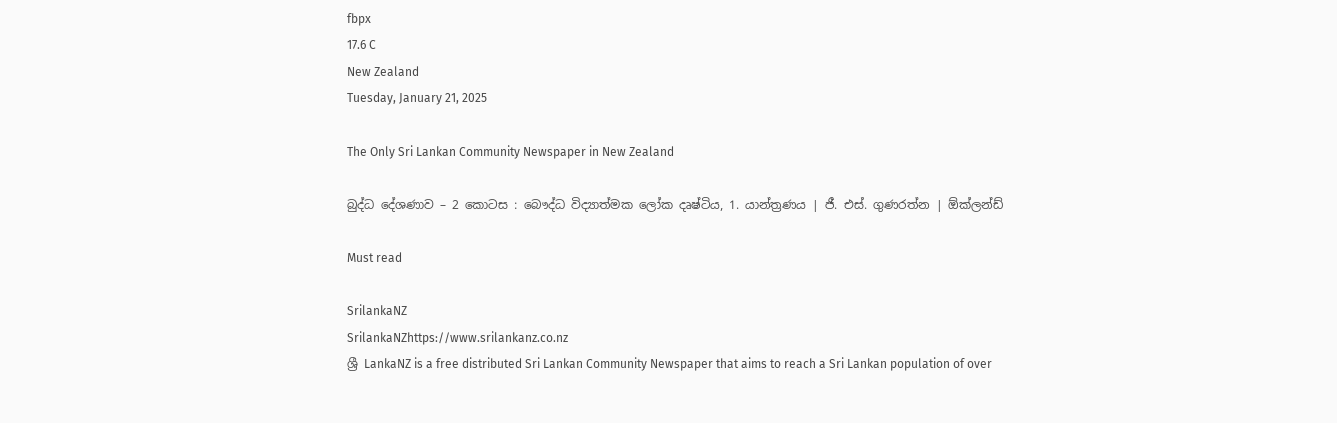fbpx
17.6 C
New Zealand
Tuesday, January 21, 2025

The Only Sri Lankan Community Newspaper in New Zealand

බුද්ධ දේශණාව – 2 කොටස : බෞද්ධ විද්‍යාත්මක ලෝක දෘෂ්ටිය, 1. යාන්ත්‍රණය | ජී. එස්. ගුණරත්න | ඕක්ලන්ඩ්

Must read

SrilankaNZ
SrilankaNZhttps://www.srilankanz.co.nz
ශ්‍රී LankaNZ is a free distributed Sri Lankan Community Newspaper that aims to reach a Sri Lankan population of over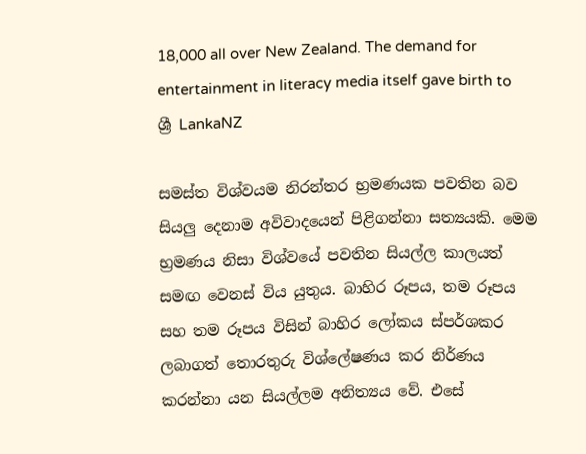18,000 all over New Zealand. The demand for entertainment in literacy media itself gave birth to ශ්‍රී LankaNZ

සමස්ත විශ්වයම නිරන්තර භ්‍රමණයක පවතින බව සියලු දෙනාම අවිවාදයෙන් පිළිගන්නා සත්‍යයකි. මෙම භ්‍රමණය නිසා විශ්වයේ පවතින සියල්ල කාලයත් සමඟ වෙනස් විය යුතුය. බාහිර රූපය, තම රූපය සහ තම රූපය විසින් බාහිර ලෝකය ස්පර්ශකර ලබාගත් තොරතුරු විශ්ලේෂණය කර නිර්ණය කරන්නා යන සියල්ලම අනිත්‍යය වේ. එසේ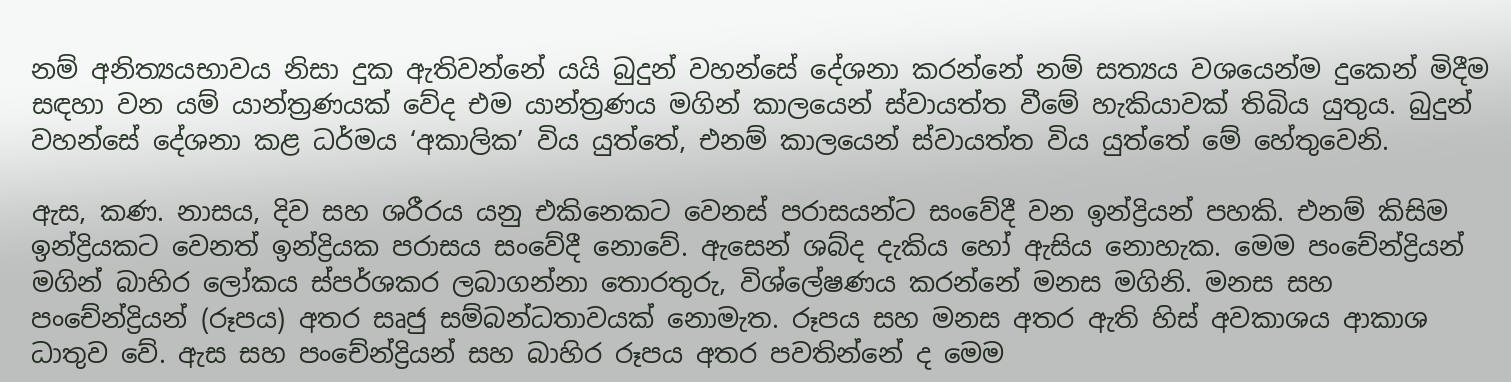නම් අනිත්‍යයභාවය නිසා දුක ඇතිවන්නේ යයි බුදුන් වහන්සේ දේශනා කරන්නේ නම් සත්‍යය වශයෙන්ම දුකෙන් මිදීම සඳහා වන යම් යාන්ත්‍රණයක් වේද එම යාන්ත්‍රණය මගින් කාලයෙන් ස්වායත්ත වීමේ හැකියාවක් තිබිය යුතුය. බුදුන් වහන්සේ දේශනා කළ ධර්මය ‘අකාලික’ විය යුත්තේ, එනම් කාලයෙන් ස්වායත්ත විය යුත්තේ මේ හේතුවෙනි.

ඇස, කණ. නාසය, දිව සහ ශරීරය යනු එකිනෙකට වෙනස් පරාසයන්ට සංවේදී වන ඉන්ද්‍රියන් පහකි. එනම් කිසිම ඉන්ද්‍රියකට වෙනත් ඉන්ද්‍රියක පරාසය සංවේදී නොවේ. ඇසෙන් ශබ්ද දැකිය හෝ ඇසිය නොහැක. මෙම පංචේන්ද්‍රියන් මගින් බාහිර ලෝකය ස්පර්ශකර ලබාගන්නා තොරතුරු, විශ්ලේෂණය කරන්නේ මනස මගිනි. මනස සහ පංචේන්ද්‍රියන් (රූපය) අතර සෘජු සම්බන්ධතාවයක් නොමැත. රූපය සහ මනස අතර ඇති හිස් අවකාශය ආකාශ ධාතුව වේ. ඇස සහ පංචේන්ද්‍රියන් සහ බාහිර රූපය අතර පවතින්නේ ද මෙම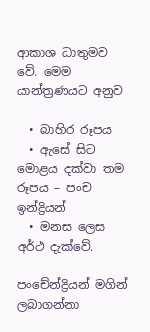ආකාශ ධාතුමව වේ. මෙම යාන්ත්‍රණයට අනුව

  • බාහිර රූපය
  • ඇසේ සිට මොළය දක්වා තම රූපය – පංච ඉන්ද්‍රියන්
  • මනස ලෙස අර්ථ දැක්වේ.

පංචේන්ද්‍රියන් මගින් ලබාගන්නා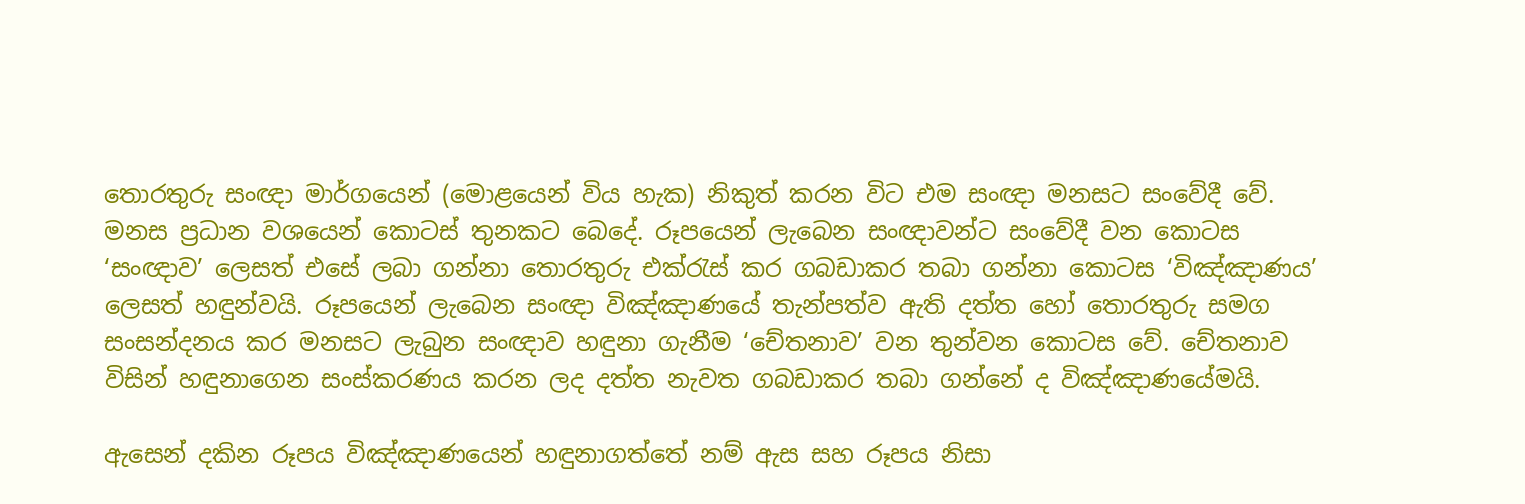තොරතුරු සංඥා මාර්ගයෙන් (මොළයෙන් විය හැක) නිකුත් කරන විට එම සංඥා මනසට සංවේදී වේ. මනස ප්‍රධාන වශයෙන් කොටස් තුනකට බෙදේ. රූපයෙන් ලැබෙන සංඥාවන්ට සංවේදී වන කොටස ‘සංඥාව’ ලෙසත් එසේ ලබා ගන්නා තොරතුරු එක්රැස් කර ගබඩාකර තබා ගන්නා කොටස ‘විඤ්ඤාණය’ ලෙසත් හඳුන්වයි. රූපයෙන් ලැබෙන සංඥා විඤ්ඤාණයේ තැන්පත්ව ඇති දත්ත හෝ තොරතුරු සමග සංසන්දනය කර මනසට ලැබුන සංඥාව හඳුනා ගැනීම ‘චේතනාව’ වන තුන්වන කොටස වේ. චේතනාව විසින් හඳුනාගෙන සංස්කරණය කරන ලද දත්ත නැවත ගබඩාකර තබා ගන්නේ ද විඤ්ඤාණයේමයි.

ඇසෙන් දකින රූපය විඤ්ඤාණයෙන් හඳුනාගත්තේ නම් ඇස සහ රූපය නිසා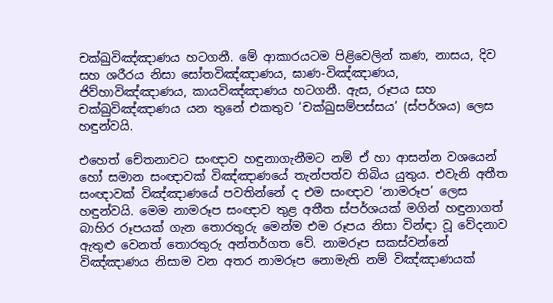චක්ඛුවිඤ්ඤාණය හටගනී. මේ ආකාරයටම පිළිවෙලින් කණ, නාසය, දිව සහ ශරීරය නිසා සෝතවිඤ්ඤාණය, ඝාණ-විඤ්ඤාණය, ජිව්හාවිඤ්ඤාණය, කායවිඤ්ඤාණය හටගනී. ඇස, රූපය සහ චක්ඛුවිඤ්ඤාණය යන තුනේ එකතුව ‘චක්ඛුසම්පස්සය’ (ස්පර්ශය) ලෙස හඳුන්වයි.

එහෙත් චේතනාවට සංඥාව හඳුනාගැනීමට නම් ඒ හා ආසන්න වශයෙන් හෝ සමාන සංඥාවක් විඤ්ඤාණයේ තැන්පත්ව තිබිය යුතුය. එවැනි අතීත සංඥාවක් විඤ්ඤාණයේ පවතින්නේ ද එම සංඥාව ‘නාමරූප’ ලෙස හඳුන්වයි. මෙම නාමරූප සංඥාව තුළ අතීත ස්පර්ශයක් මගින් හඳුනාගත් බාහිර රූපයක් ගැන තොරතුරු මෙන්ම එම රූපය නිසා වින්ඳා වූ වේදනාව ඇතුළු වෙනත් තොරතුරු අන්තර්ගත වේ. නාමරූප සකස්වන්නේ විඤ්ඤාණය නිසාම වන අතර නාමරූප නොමැති නම් විඤ්ඤාණයක්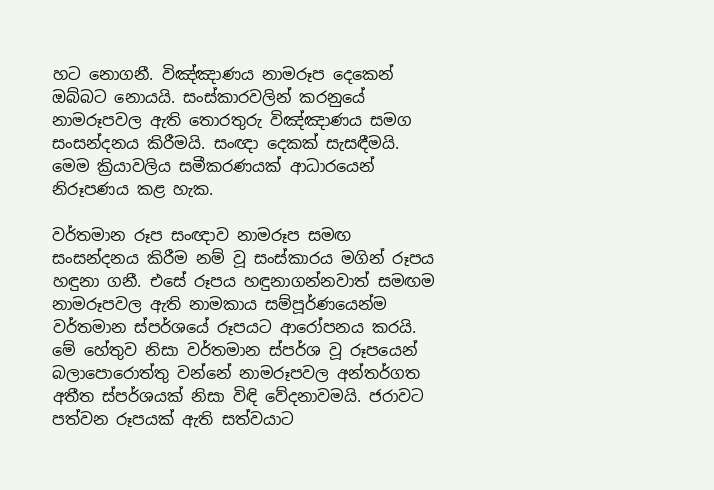හට නොගනී. විඤ්ඤාණය නාමරූප දෙකෙන් ඔබ්බට නොයයි. සංස්කාරවලින් කරනුයේ නාමරූපවල ඇති තොරතුරු විඤ්ඤාණය සමග සංසන්දනය කිරීමයි. සංඥා දෙකක් සැසඳීමයි. මෙම ක්‍රියාවලිය සමීකරණයක් ආධාරයෙන් නිරූපණය කළ හැක.

වර්තමාන රූප සංඥාව නාමරූප සමඟ සංසන්දනය කිරීම නම් වූ සංස්කාරය මගින් රූපය හඳුනා ගනී. එසේ රූපය හඳුනාගන්නවාත් සමඟම නාමරූපවල ඇති නාමකාය සම්පූර්ණයෙන්ම වර්තමාන ස්පර්ශයේ රූපයට ආරෝපනය කරයි. මේ හේතුව නිසා වර්තමාන ස්පර්ශ වූ රූපයෙන් බලාපොරොත්තු වන්නේ නාමරූපවල අන්තර්ගත අතීත ස්පර්ශයක් නිසා විඳි වේදනාවමයි. ජරාවට පත්වන රූපයක් ඇති සත්වයාට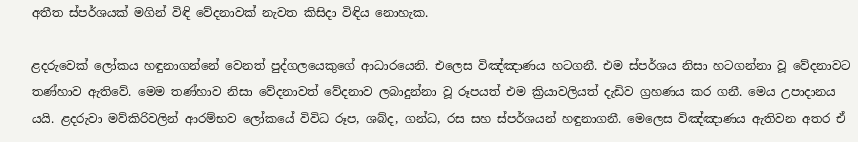අතීත ස්පර්ශයක් මගින් විඳි වේදනාවක් නැවත කිසිදා විඳිය නොහැක.

ළදරුවෙක් ලෝකය හඳුනාගන්නේ වෙනත් පුද්ගලයෙකුගේ ආධාරයෙනි. එලෙස විඤ්ඤාණය හටගනී. එම ස්පර්ශය නිසා හටගන්නා වූ වේදනාවට තණ්හාව ඇතිවේ. මෙම තණ්හාව නිසා වේදනාවත් වේදනාව ලබාදුන්නා වූ රූපයත් එම ක්‍රියාවලියත් දැඩිව ග්‍රහණය කර ගනී. මෙය උපාදානය යයි. ළදරුවා මව්කිරිවලින් ආරම්භව ලෝකයේ විවිධ රූප, ශබ්ද, ගන්ධ, රස සහ ස්පර්ශයන් හඳුනාගනී. මෙලෙස විඤ්ඤාණය ඇතිවන අතර ඒ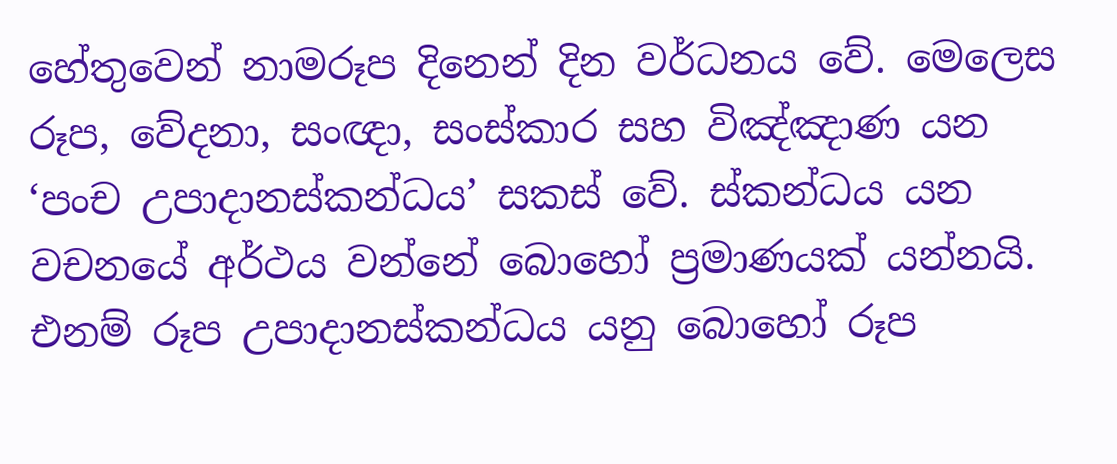හේතුවෙන් නාමරූප දිනෙන් දින වර්ධනය වේ. මෙලෙස රූප, වේදනා, සංඥා, සංස්කාර සහ විඤ්ඤාණ යන ‘පංච උපාදානස්කන්ධය’ සකස් වේ. ස්කන්ධය යන වචනයේ අර්ථය වන්නේ බොහෝ ප්‍රමාණයක් යන්නයි. එනම් රූප උපාදානස්කන්ධය යනු බොහෝ රූප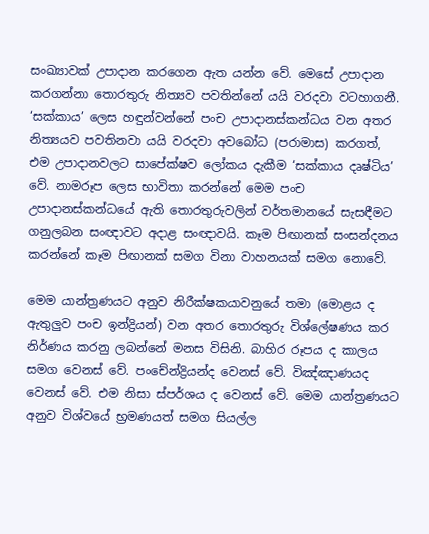සංඛ්‍යාවක් උපාදාන කරගෙන ඇත යන්න වේ. මෙසේ උපාදාන කරගන්නා තොරතුරු නිත්‍යව පවතින්නේ යයි වරදවා වටහාගනී. ‘සක්කාය’ ලෙස හඳුන්වන්නේ පංච උපාදානස්කන්ධය වන අතර නිත්‍යයව පවතිනවා යයි වරදවා අවබෝධ (පරාමාස) කරගත්,  එම උපාදානවලට සාපේක්ෂව ලෝකය දැකීම ‘සක්කාය දෘෂ්ටිය’ වේ. නාමරූප ලෙස භාවිතා කරන්නේ මෙම පංච උපාදානස්කන්ධයේ ඇති තොරතුරුවලින් වර්තමානයේ සැසඳීමට ගනුලබන සංඥාවට අදාළ සංඥාවයි. කෑම පිඟානක් සංසන්දනය කරන්නේ කෑම පිඟානක් සමග විනා වාහනයක් සමග නොවේ.

මෙම යාන්ත්‍රණයට අනුව නිරීක්ෂකයාවනුයේ තමා (මොළය ද ඇතුලුව පංච ඉන්ද්‍රියන්) වන අතර තොරතුරු විශ්ලේෂණය කර නිර්ණය කරනු ලබන්නේ මනස විසිනි. බාහිර රූපය ද කාලය සමග වෙනස් වේ. පංචේන්ද්‍රියන්ද වෙනස් වේ. විඤ්ඤාණයද වෙනස් වේ. එම නිසා ස්පර්ශය ද වෙනස් වේ. මෙම යාන්ත්‍රණයට අනුව විශ්වයේ භ්‍රමණයත් සමග සියල්ල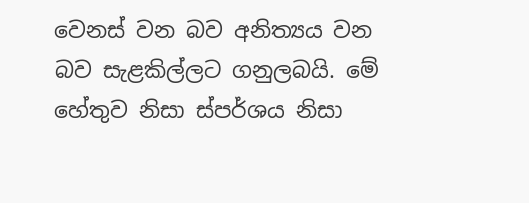වෙනස් වන බව අනිත්‍යය වන බව සැළකිල්ලට ගනුලබයි. මේ හේතුව නිසා ස්පර්ශය නිසා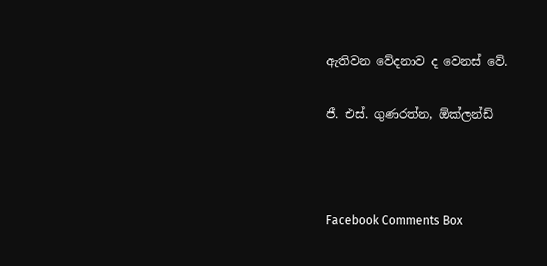ඇතිවන වේදනාව ද වෙනස් වේ.

ජී. එස්. ගුණරත්න, ඕක්ලන්ඩ්



Facebook Comments Box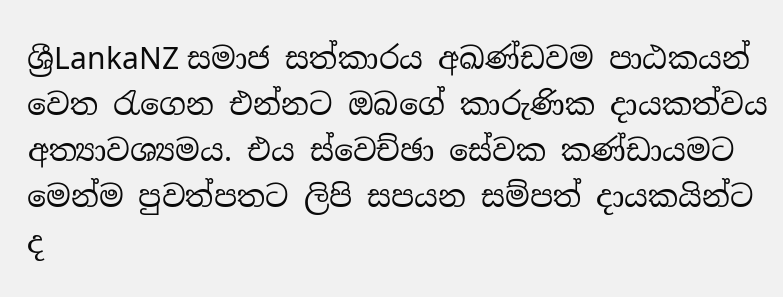ශ්‍රීLankaNZ සමාජ සත්කාරය අඛණ්ඩවම පාඨකයන් වෙත රැගෙන එන්නට ඔබගේ කාරුණික දායකත්වය අත්‍යාවශ්‍යමය. එය ස්වෙච්ඡා සේවක කණ්ඩායමට මෙන්ම පුවත්පතට ලිපි සපයන සම්පත් දායකයින්ට ද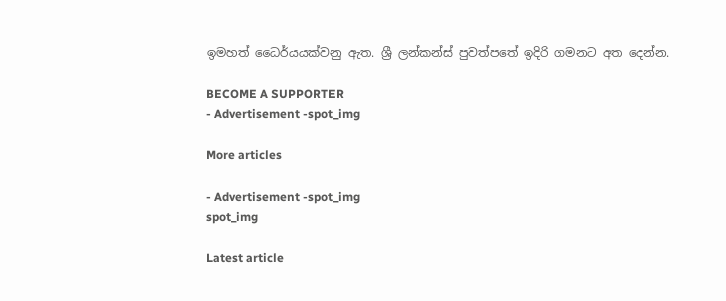ඉමහත් ධෛර්යයක්වනු ඇත. ශ්‍රී ලන්කන්ස් පුවත්පතේ ඉදිරි ගමනට අත දෙන්න.

BECOME A SUPPORTER
- Advertisement -spot_img

More articles

- Advertisement -spot_img
spot_img

Latest article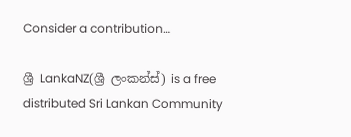Consider a contribution…

ශ්‍රී LankaNZ(ශ්‍රී ලංකන්ස්) is a free distributed Sri Lankan Community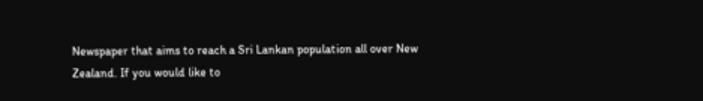Newspaper that aims to reach a Sri Lankan population all over New Zealand. If you would like to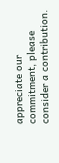appreciate our commitment, please consider a contribution.